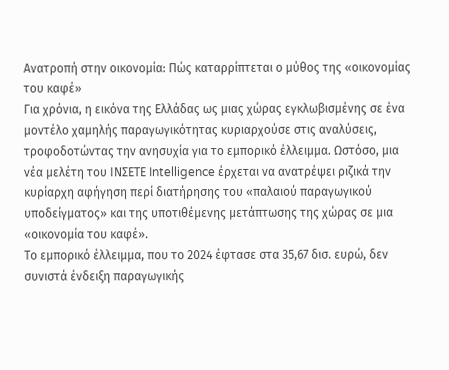Ανατροπή στην οικονομία: Πώς καταρρίπτεται ο μύθος της «οικονομίας του καφέ»
Για χρόνια, η εικόνα της Ελλάδας ως μιας χώρας εγκλωβισμένης σε ένα μοντέλο χαμηλής παραγωγικότητας κυριαρχούσε στις αναλύσεις, τροφοδοτώντας την ανησυχία για το εμπορικό έλλειμμα. Ωστόσο, μια νέα μελέτη του ΙΝΣΕΤΕ Intelligence έρχεται να ανατρέψει ριζικά την κυρίαρχη αφήγηση περί διατήρησης του «παλαιού παραγωγικού υποδείγματος» και της υποτιθέμενης μετάπτωσης της χώρας σε μια «οικονομία του καφέ».
Το εμπορικό έλλειμμα, που το 2024 έφτασε στα 35,67 δισ. ευρώ, δεν συνιστά ένδειξη παραγωγικής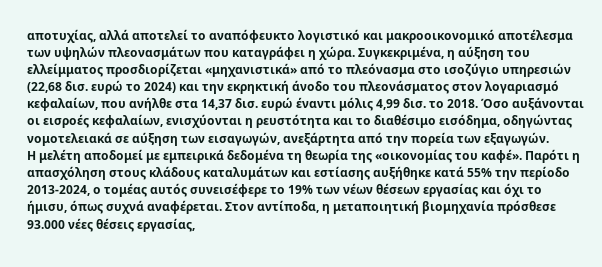αποτυχίας, αλλά αποτελεί το αναπόφευκτο λογιστικό και μακροοικονομικό αποτέλεσμα των υψηλών πλεονασμάτων που καταγράφει η χώρα. Συγκεκριμένα, η αύξηση του ελλείμματος προσδιορίζεται «μηχανιστικά» από το πλεόνασμα στο ισοζύγιο υπηρεσιών (22,68 δισ. ευρώ το 2024) και την εκρηκτική άνοδο του πλεονάσματος στον λογαριασμό κεφαλαίων, που ανήλθε στα 14,37 δισ. ευρώ έναντι μόλις 4,99 δισ. το 2018. Όσο αυξάνονται οι εισροές κεφαλαίων, ενισχύονται η ρευστότητα και το διαθέσιμο εισόδημα, οδηγώντας νομοτελειακά σε αύξηση των εισαγωγών, ανεξάρτητα από την πορεία των εξαγωγών.
Η μελέτη αποδομεί με εμπειρικά δεδομένα τη θεωρία της «οικονομίας του καφέ». Παρότι η απασχόληση στους κλάδους καταλυμάτων και εστίασης αυξήθηκε κατά 55% την περίοδο 2013-2024, ο τομέας αυτός συνεισέφερε το 19% των νέων θέσεων εργασίας και όχι το ήμισυ, όπως συχνά αναφέρεται. Στον αντίποδα, η μεταποιητική βιομηχανία πρόσθεσε 93.000 νέες θέσεις εργασίας,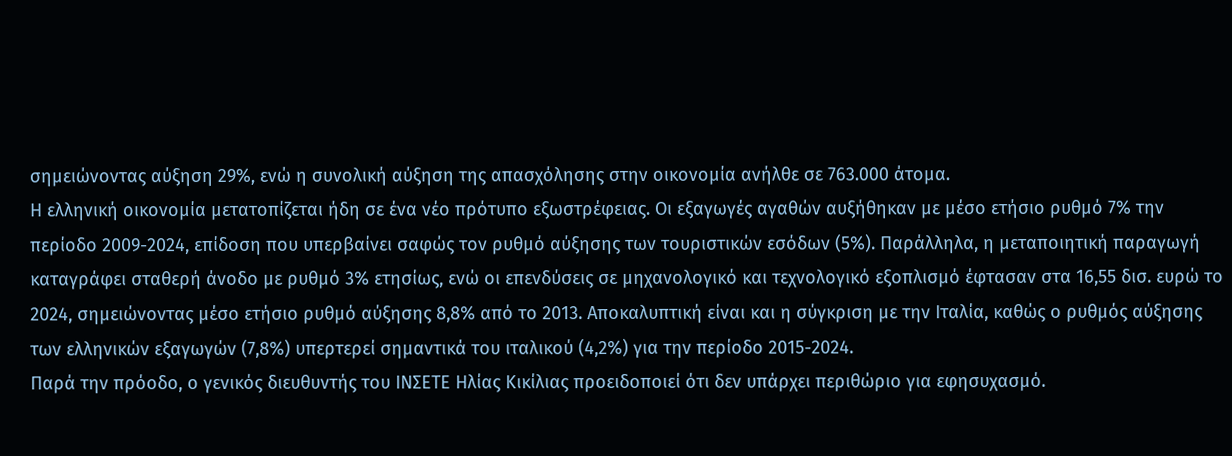σημειώνοντας αύξηση 29%, ενώ η συνολική αύξηση της απασχόλησης στην οικονομία ανήλθε σε 763.000 άτομα.
Η ελληνική οικονομία μετατοπίζεται ήδη σε ένα νέο πρότυπο εξωστρέφειας. Οι εξαγωγές αγαθών αυξήθηκαν με μέσο ετήσιο ρυθμό 7% την περίοδο 2009-2024, επίδοση που υπερβαίνει σαφώς τον ρυθμό αύξησης των τουριστικών εσόδων (5%). Παράλληλα, η μεταποιητική παραγωγή καταγράφει σταθερή άνοδο με ρυθμό 3% ετησίως, ενώ οι επενδύσεις σε μηχανολογικό και τεχνολογικό εξοπλισμό έφτασαν στα 16,55 δισ. ευρώ το 2024, σημειώνοντας μέσο ετήσιο ρυθμό αύξησης 8,8% από το 2013. Αποκαλυπτική είναι και η σύγκριση με την Ιταλία, καθώς ο ρυθμός αύξησης των ελληνικών εξαγωγών (7,8%) υπερτερεί σημαντικά του ιταλικού (4,2%) για την περίοδο 2015-2024.
Παρά την πρόοδο, ο γενικός διευθυντής του ΙΝΣΕΤΕ Ηλίας Κικίλιας προειδοποιεί ότι δεν υπάρχει περιθώριο για εφησυχασμό.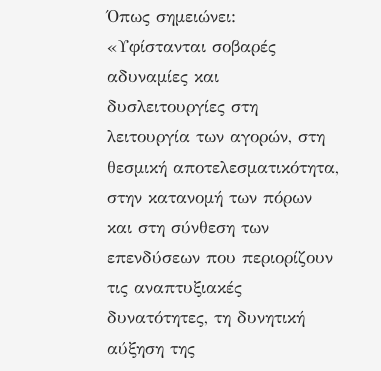Όπως σημειώνει: «Υφίστανται σοβαρές αδυναμίες και δυσλειτουργίες στη λειτουργία των αγορών, στη θεσμική αποτελεσματικότητα, στην κατανομή των πόρων και στη σύνθεση των επενδύσεων που περιορίζουν τις αναπτυξιακές δυνατότητες, τη δυνητική αύξηση της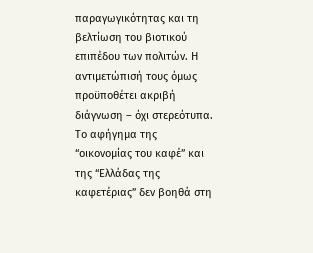παραγωγικότητας και τη βελτίωση του βιοτικού επιπέδου των πολιτών. Η αντιμετώπισή τους όμως προϋποθέτει ακριβή διάγνωση – όχι στερεότυπα. Το αφήγημα της “οικονομίας του καφέ” και της “Ελλάδας της καφετέριας” δεν βοηθά στη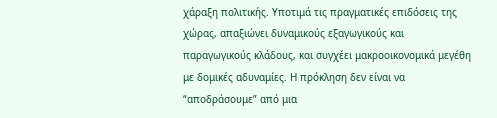χάραξη πολιτικής. Υποτιμά τις πραγματικές επιδόσεις της χώρας, απαξιώνει δυναμικούς εξαγωγικούς και παραγωγικούς κλάδους, και συγχέει μακροοικονομικά μεγέθη με δομικές αδυναμίες. Η πρόκληση δεν είναι να “αποδράσουμε” από μια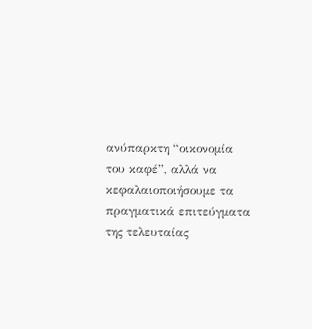ανύπαρκτη “οικονομία του καφέ”, αλλά να κεφαλαιοποιήσουμε τα πραγματικά επιτεύγματα της τελευταίας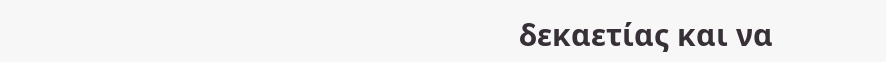δεκαετίας και να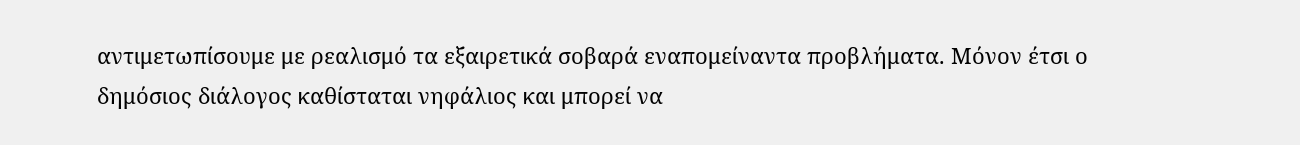αντιμετωπίσουμε με ρεαλισμό τα εξαιρετικά σοβαρά εναπομείναντα προβλήματα. Μόνον έτσι ο δημόσιος διάλογος καθίσταται νηφάλιος και μπορεί να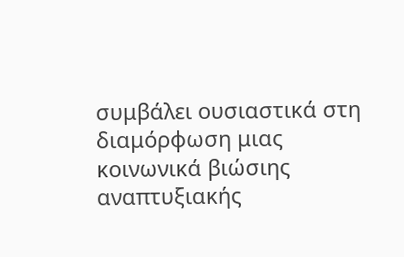συμβάλει ουσιαστικά στη διαμόρφωση μιας κοινωνικά βιώσιης αναπτυξιακής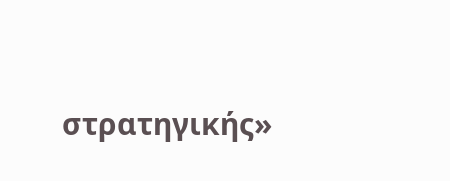στρατηγικής»